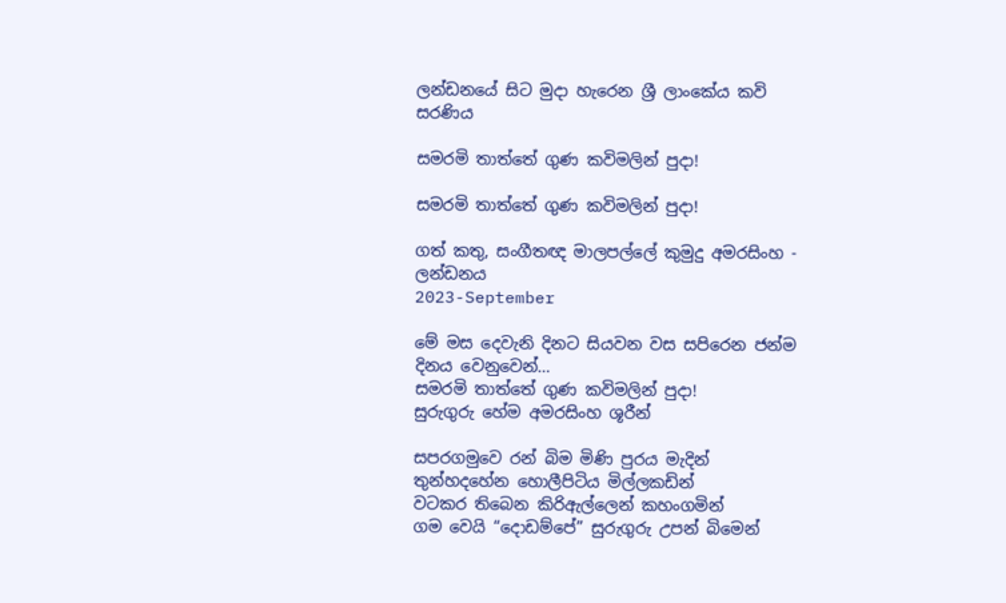ලන්ඩනයේ සිට මුදා හැරෙන ශ්‍රී ලාංකේය කවි සරණිය

සමරමි තාත්තේ ගුණ කවිමලින් පුදා!

සමරමි තාත්තේ ගුණ කවිමලින් පුදා!

ගත් කතු, සංගීතඥ මාලපල්ලේ කුමුදු අමරසිංහ - ලන්ඩනය
2023-September

මේ මස දෙවැනි දිනට සියවන වස සපිරෙන ජන්ම දිනය වෙනුවෙන්…
සමරමි තාත්තේ ගුණ කවිමලින් පුදා!
සුරුගුරු හේම අමරසිංහ ශූරීන්

සපරගමුවෙ රන් බිම මිණි පුරය මැදින්
තුන්හදහේන හොලීපිටිය මිල්ලකඩින්
වටකර තිබෙන කිරිඇල්ලෙන් කහංගමින්
ගම වෙයි “දොඩම්පේ” සුරුගුරු උපන් බිමෙන්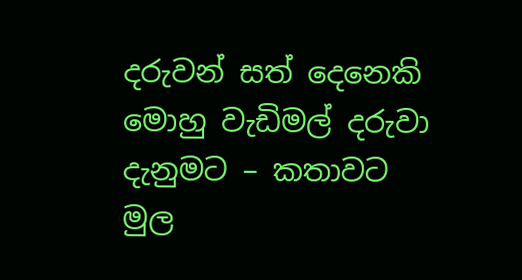දරුවන් සත් දෙනෙකි මොහු වැඩිමල් දරුවා
දැනුමට – කතාවට මුල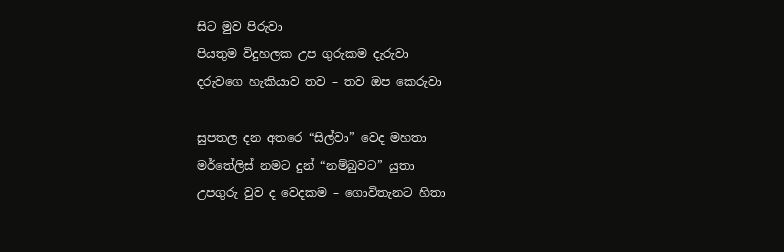සිට මුව පිරුවා
පියතුම විදුහලක උප ගුරුකම දැරුවා
දරුවගෙ හැකියාව තව – තව ඔප කෙරුවා

සුපතල දන අතරෙ “සිල්වා” වෙද මහතා
මර්තේලිස් නමට දුන් “නම්බුවට” යුතා
උපගුරු වුව ද වෙදකම – ගොවිතැනට හිතා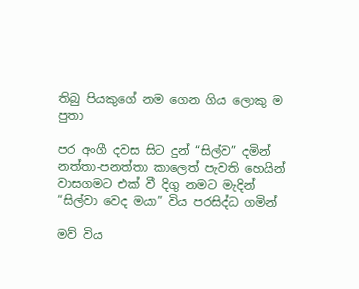තිබු පියකුගේ නම ගෙන ගිය ලොකු ම පුතා

පර අංගී දවස සිට දුන් “සිල්ව” දමින්
නත්තා-පනත්තා කාලෙත් පැවති හෙයින්
වාසගමට එක් වී දිගු නමට මැදින්
“සිල්වා වෙද මයා” විය පරසිද්ධ ගමින්

මව් විය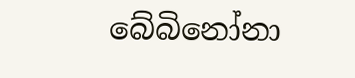බේබිනෝනා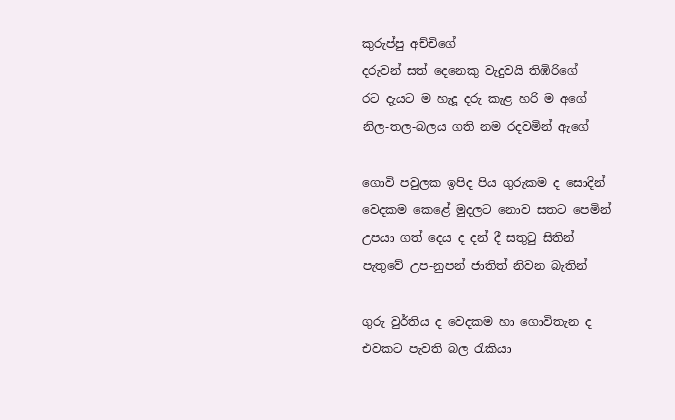කුරුප්පු අච්චිගේ
දරුවන් සත් දෙනෙකු වැදුවයි තිඹිරිගේ
රට දැයට ම හැදූ දරු කැළ හරි ම අගේ
නිල-තල-බලය ගති නම රදවමින් ඇගේ

ගොවි පවුලක ඉපිද පිය ගුරුකම ද සොදින්
වෙදකම කෙළේ මුදලට නොව සතට පෙමින්
උපයා ගත් දෙය ද දන් දී සතුටු සිතින්
පැතුවේ උප-නුපන් ජාතිත් නිවන බැතින්

ගුරු වුර්තිය ද වෙදකම හා ගොවිතැන ද
එවකට පැවති බල රැකියා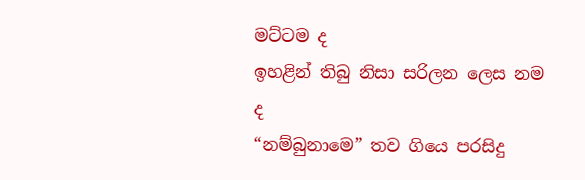මට්ටම ද
ඉහළින් තිබු නිසා සරිලන ලෙස නම ද
“නම්බුනාමෙ” තව ගියෙ පරසිදු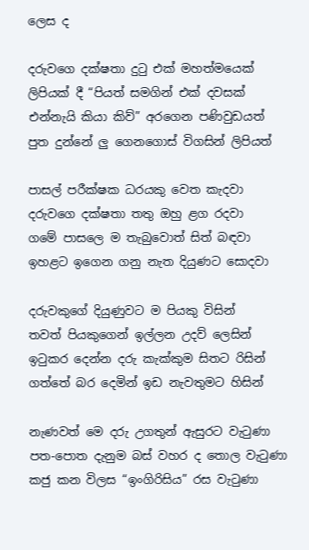ලෙස ද

දරුවගෙ දක්ෂතා දුටු එක් මහත්මයෙක්
ලිපියක් දී “පියත් සමගින් එක් දවසක්
එන්නැයි කියා කිව්” අරගෙන පණිවුඩයත්
පුත දුන්නේ ලු ගෙනගොස් විගසින් ලිපියත්

පාසල් පරීක්ෂක ධරයකු වෙත කැදවා
දරුවගෙ දක්ෂතා තතු ඔහු ළග රදවා
ගමේ පාසලෙ ම තැබුවොත් සිත් බඳවා
ඉහළට ඉගෙන ගනු නැත දියුණට සොදවා

දරුවකුගේ දියුණුවට ම පියකු විසින්
තවත් පියකුගෙන් ඉල්ලන උදව් ලෙසින්
ඉටුකර දෙන්න දරු කැක්කුම සිතට රිසින්
ගත්තේ බර දෙමින් ඉඩ නැවතුමට හිසින්

නැණවත් මෙ දරු උගතුන් ඇසුරට වැටුණා
පත-පොත දැනුම බස් වහර ද තොල වැටුණා
කජු කන විලස “ඉංගිරිසිය” රස වැටුණා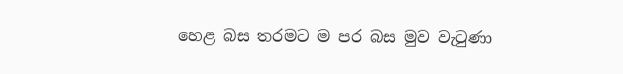හෙළ බස තරමට ම පර බස මුව වැටුණා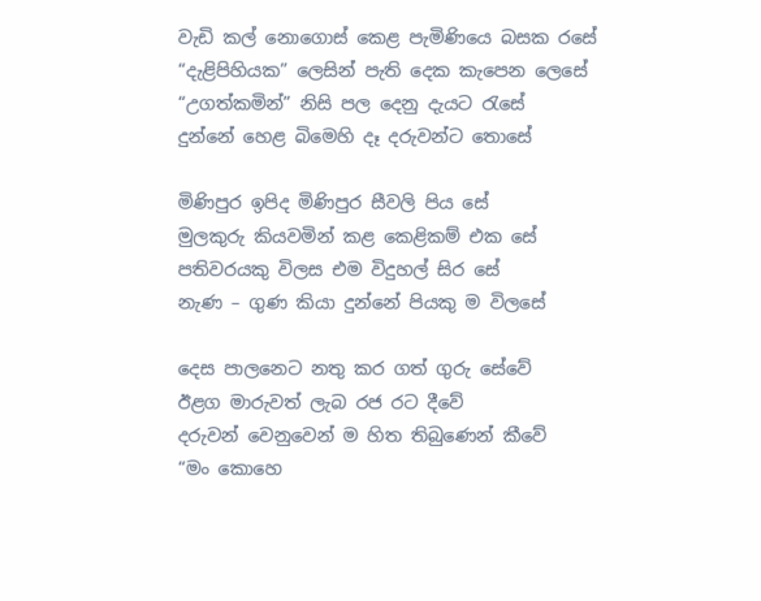වැඩි කල් නොගොස් කෙළ පැමිණියෙ බසක රසේ
“දැළිපිහියක” ලෙසින් පැති දෙක කැපෙන ලෙසේ
“උගත්කමින්” නිසි පල දෙනු දැයට රැසේ
දුන්නේ හෙළ බිමෙහි දෑ දරුවන්ට තොසේ

මිණිපුර ඉපිද මිණිපුර සීවලි පිය සේ
මුලකුරු කියවමින් කළ කෙළිකම් එක සේ
පතිවරයකු විලස එම විදුහල් සිර සේ
නැණ – ගුණ කියා දුන්නේ පියකු ම විලසේ

දෙස පාලනෙට නතු කර ගත් ගුරු සේවේ
ඊළග මාරුවත් ලැබ රජ රට දීවේ
දරුවන් වෙනුවෙන් ම හිත තිබුණෙන් කීවේ
“මං කොහෙ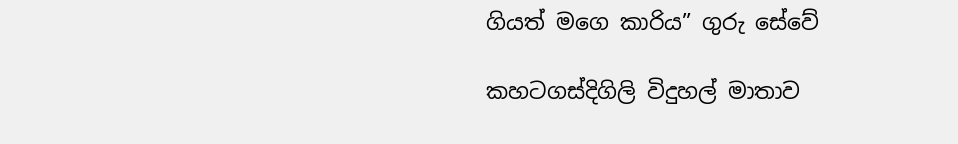ගියත් මගෙ කාරිය” ගුරු සේවේ

කහටගස්දිගිලි විදුහල් මාතාව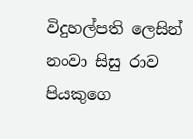විදුහල්පති ලෙසින් නංවා සිසු රාව
පියකුගෙ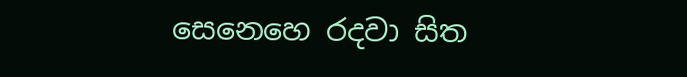සෙනෙහෙ රදවා සිත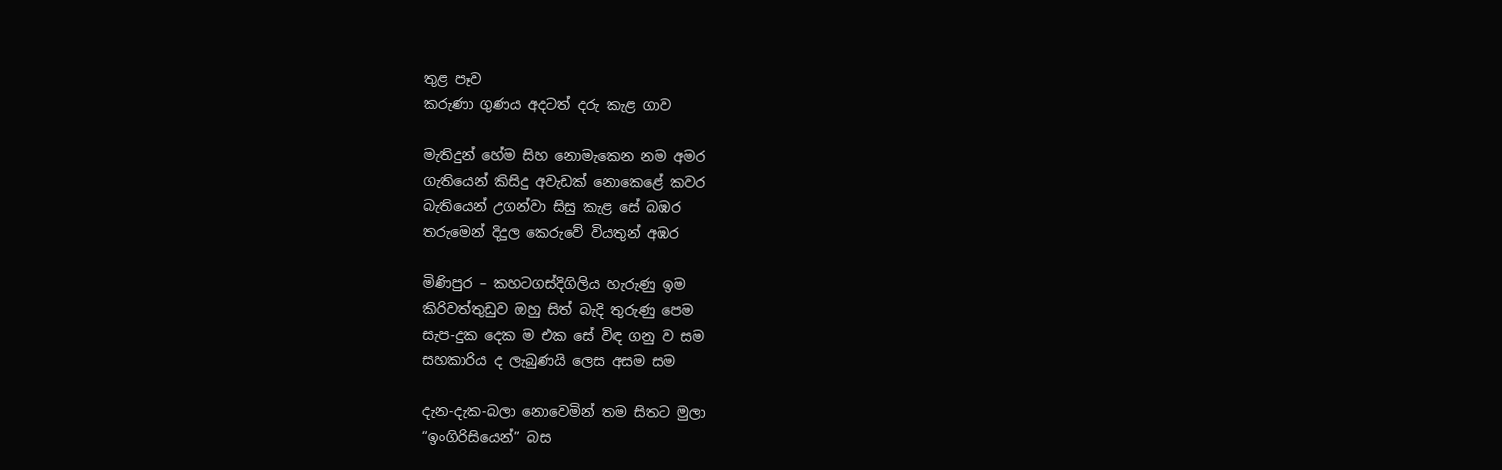තුළ පෑව
කරුණා ගුණය අදටත් දරු කැළ ගාව

මැතිදුන් හේම සිහ නොමැකෙන නම අමර
ගැතියෙන් කිසිදු අවැඩක් නොකෙළේ කවර
බැතියෙන් උගන්වා සිසු කැළ සේ බඹර
තරුමෙන් දිදුල කෙරුවේ වියතුන් අඹර

මිණිපුර – කහටගස්දිගිලිය හැරුණු ඉම
කිරිවත්තුඩුව ඔහු සිත් බැදි තුරුණු පෙම
සැප-දුක දෙක ම එක සේ විඳ ගනු ව සම
සහකාරිය ද ලැබුණයි ලෙස අසම සම

දැන-දැක-බලා නොවෙමින් තම සිතට මුලා
“ඉංගිරිසියෙන්” බස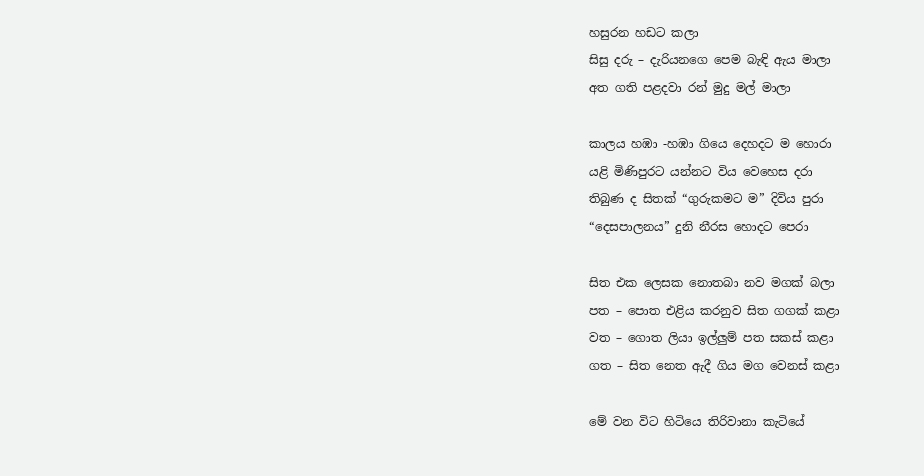හසුරන හඩට කලා
සිසු දරු – දැරියනගෙ පෙම බැඳි ඇය මාලා
අත ගති පළදවා රන් මුදු මල් මාලා

කාලය හඹා -හඹා ගියෙ දෙහදට ම හොරා
යළි මිණිපුරට යන්නට විය වෙහෙස දරා
තිබුණ ද සිතක් “ගුරුකමට ම” දිවිය පුරා
“දෙසපාලනය” දුනි නීරස හොදට පෙරා

සිත එක ලෙසක නොතබා නව මගක් බලා
පත – පොත එළිය කරනුව සිත ගගක් කළා
වත – ගොත ලියා ඉල්ලුම් පත සකස් කළා
ගත – සිත නෙත ඇදී ගිය මග වෙනස් කළා

මේ වන විට හිටියෙ තිරිවානා කැටියේ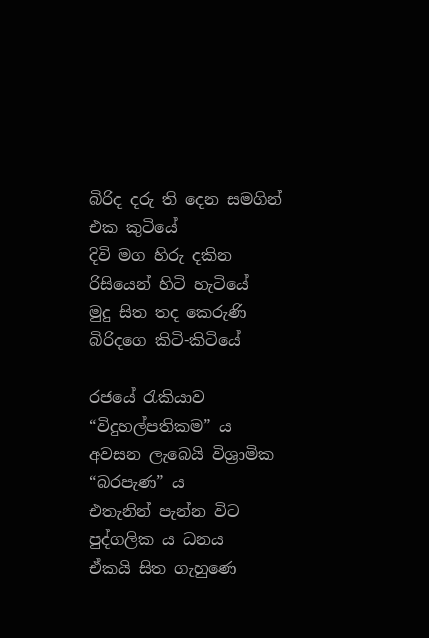බිරිද දරු ති දෙන සමගින් එක කුටියේ
දිවි මග හිරු දකින රිසියෙන් හිටි හැටියේ
මුදු සිත තද කෙරුණි බිරිදගෙ කිටි-කිටියේ

රජයේ රැකියාව “විදුහල්පතිකම” ය
අවසන ලැබෙයි විශ්‍රාමික “බරපැණ” ය
එතැනින් පැන්න විට පුද්ගලික ය ධනය
ඒකයි සිත ගැහුණෙ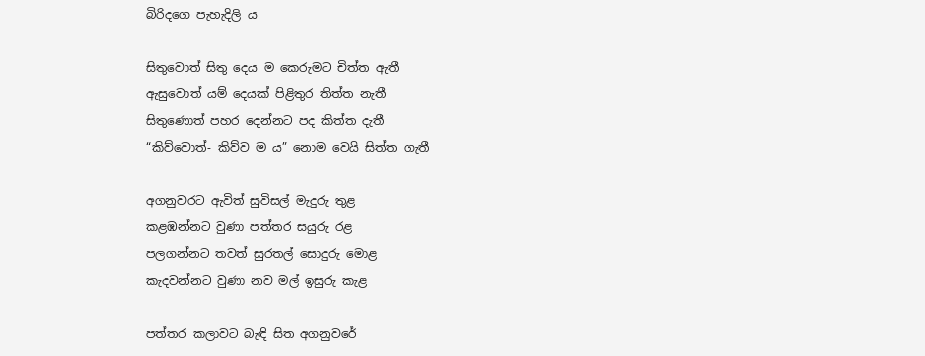බිරිදගෙ පැහැදිලි ය

සිතුවොත් සිතු දෙය ම කෙරුමට චිත්ත ඇතී
ඇසුවොත් යම් දෙයක් පිළිතුර තිත්ත නැතී
සිතුණොත් පහර දෙන්නට පද කිත්ත දැතී
“කිව්වොත්- කිව්ව ම ය” නොම වෙයි සිත්ත ගැතී

අගනුවරට ඇවිත් සුවිසල් මැදුරු තුළ
කළඹන්නට වුණා පත්තර සයුරු රළ
පලගන්නට තවත් සුරතල් සොදුරු මොළ
කැදවන්නට වුණා නව මල් ඉසුරු කැළ

පත්තර කලාවට බැඳි සිත අගනුවරේ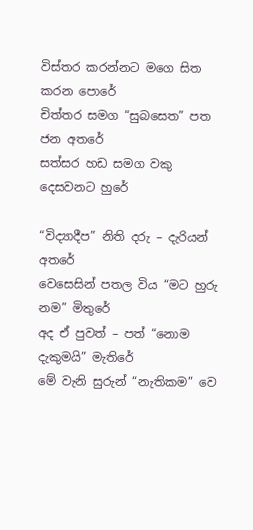විස්තර කරන්නට මගෙ සිත කරන පොරේ
චිත්තර සමග “සුබසෙත” පත ජන අතරේ
සත්සර හඩ සමග වකු දෙසවනට හුරේ

“විද්‍යාදීප” නිති දරු – දැරියන් අතරේ
වෙසෙසින් පතල විය “මට හුරු නම” මිතුරේ
අද ඒ පුවත් – පත් “නොම දැකුමයි” මැතිරේ
මේ වැනි සුරුන් “නැතිකම” වෙ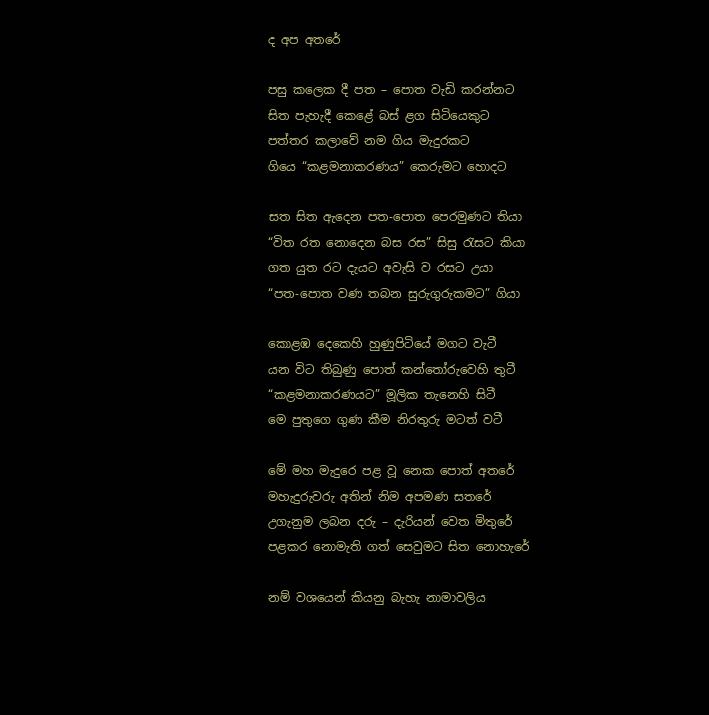ද අප අතරේ

පසු කලෙක දී පත – පොත වැඩි කරන්නට
සිත පැහැදී කෙළේ බස් ළග සිටියෙකුට
පත්තර කලාවේ නම ගිය මැදුරකට
ගියෙ “කළමනාකරණය” කෙරුමට හොදට

සත සිත ඇදෙන පත-පොත පෙරමුණට තියා
“විත රත නොදෙන බස රස” සිසු රැසට කියා
ගත යුත රට දැයට අවැසි ව රසට උයා
“පත-පොත වණ තබන සුරුගුරුකමට” ගියා

කොළඹ දෙකෙහි හුණුපිටියේ මගට වැටී
යන විට තිබුණු පොත් කන්තෝරුවෙහි තුටී
“කළමනාකරණයට” මූලික තැනෙහි සිටී
මෙ පුතුගෙ ගුණ කීම නිරතුරු මටත් වටී

මේ මහ මැදුරෙ පළ වූ නෙක පොත් අතරේ
මහැදුරුවරු අතින් නිම අපමණ සතරේ
උගැනුම ලබන දරු – දැරියන් වෙත මිතුරේ
පළකර නොමැති ගත් සෙවුමට සිත නොහැරේ

නම් වශයෙන් කියනු බැහැ නාමාවලිය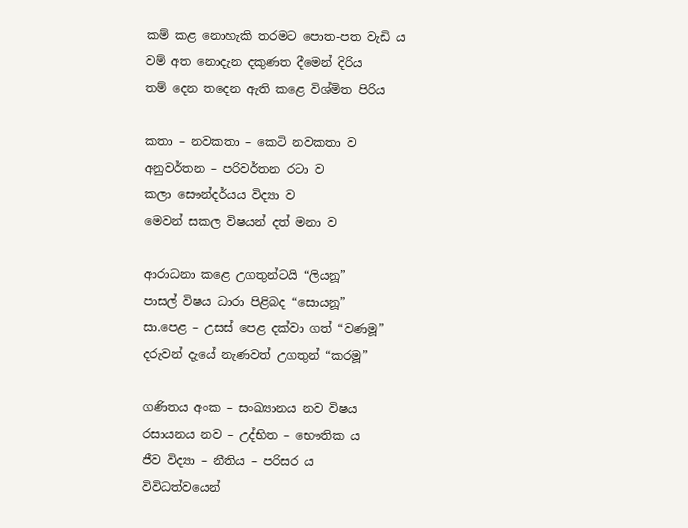කම් කළ නොහැකි තරමට පොත-පත වැඩි ය
වම් අත නොදැන දකුණත දීමෙන් දිරිය
තම් දෙන තදෙන ඇති කළෙ විශ්මිත පිරිය

කතා – නවකතා – කෙටි නවකතා ව
අනුවර්තන – පරිවර්තන රටා ව
කලා සෞන්දර්යය විද්‍යා ව
මෙවන් සකල විෂයන් දත් මනා ව

ආරාධනා කළෙ උගතුන්ටයි “ලියනූ”
පාසල් විෂය ධාරා පිළිබද “සොයනූ”
සා.පෙළ – උසස් පෙළ දක්වා ගත් “වණමූ”
දරුවන් දැයේ නැණවත් උගතුන් “කරමූ”

ගණිතය අංක – සංඛ්‍යානය නව විෂය
රසායනය නව – උද්භිත – භෞතික ය
ජීව විද්‍යා – නීතිය – පරිසර ය
විවිධත්වයෙන්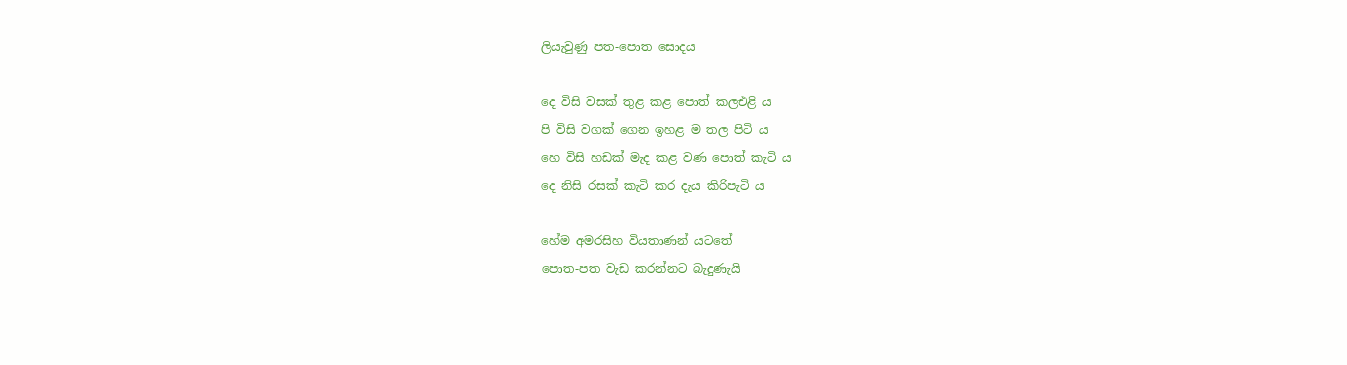ලියැවුණු පත-පොත සොදය

දෙ විසි වසක් තුළ කළ පොත් කලඑළි ය
පි විසි වගක් ගෙන ඉහළ ම තල පිටි ය
හෙ විසි හඩක් මැද කළ වණ පොත් කැටි ය
දෙ නිසි රසක් කැටි කර දැය කිරිපැටි ය

හේම අමරසිහ වියතාණන් යටතේ
පොත-පත වැඩ කරන්නට බැදුණැයි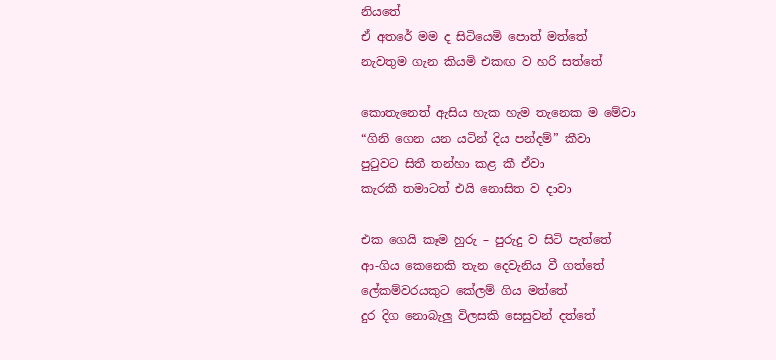නියතේ
ඒ අතරේ මම ද සිටියෙමි පොත් මත්තේ
නැවතුම ගැන කියමි එකඟ ව හරි සත්තේ

කොතැනෙත් ඇසිය හැක හැම තැනෙක ම මේවා
“ගිනි ගෙන යන යටින් දිය පන්දම්” කීවා
පුටුවට සිතී තන්හා කළ කී ඒවා
කැරකී තමාටත් එයි නොසිත ව දාවා

එක ගෙයි කෑම හුරු – පුරුදු ව සිටි පැත්තේ
ආ-ගිය කෙනෙකි තැන දෙවැනිය වී ගත්තේ
ලේකම්වරයකුට කේලම් ගිය මත්තේ
දුර දිග නොබැලු විලසකි සෙසුවන් දත්තේ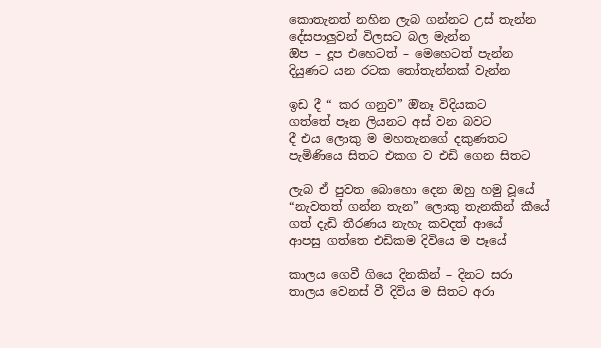කොතැනත් නහින ලැබ ගන්නට උස් තැන්න
දේසපාලුවන් විලසට බල මැන්න
ඔිප – දූප එහෙටත් – මෙහෙටත් පැන්න
දියුණට යන රටක තෝතැන්නක් වැන්න

ඉඩ දී “ කර ගනුව” ඔිනෑ විදියකට
ගත්තේ පෑන ලියනට අස් වන බවට
දී එය ලොකු ම මහතැනගේ දකුණතට
පැමිණියෙ සිතට එකග ව එඩි ගෙන සිතට

ලැබ ඒ පුවත බොහො දෙන ඔහු හමු වූයේ
“නැවතත් ගන්න තැන” ලොකු තැනකින් කීයේ
ගත් දැඩි තීරණය නැහැ කවදත් ආයේ
ආපසු ගත්තෙ එඩිකම දිවියෙ ම පෑයේ

කාලය ගෙවී ගියෙ දිනකින් – දිනට සරා
තාලය වෙනස් වී දිවිය ම සිතට අරා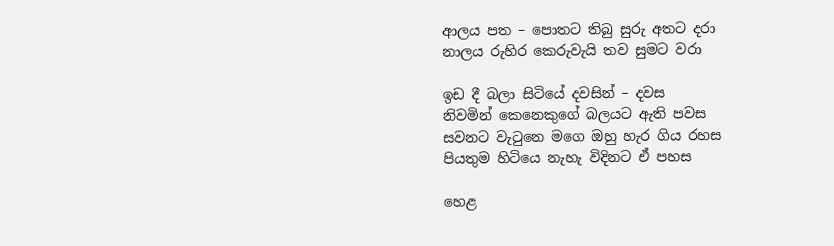ආලය පත – පොතට තිබු සුරු අතට දරා
නාලය රුහිර කෙරුවැයි තව සුමට වරා

ඉඩ දී බලා සිටියේ දවසින් – දවස
නිවමින් කෙනෙකුගේ බලයට ඇති පවස
සවනට වැටුනෙ මගෙ ඔහු හැර ගිය රහස
පියතුම හිටියෙ නැහැ විදිනට ඒ පහස

හෙළ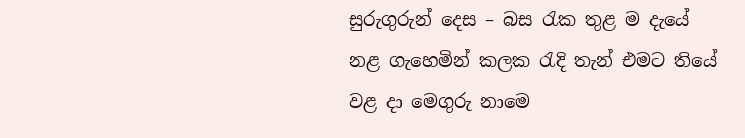සුරුගුරුන් දෙස – බස රැක තුළ ම දැයේ
නළ ගැහෙමින් කලක රැදි තැන් එමට තියේ
වළ දා මෙගුරු නාමෙ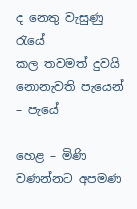ද නෙතු වැසුණු රැයේ
කල තවමත් දුවයි නොනැවති පැයෙන් – පැයේ

හෙළ – මිණි වණන්නට අපමණ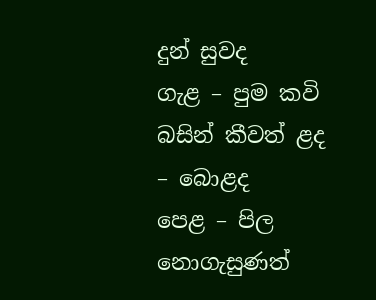දුන් සුවද
ගැළ – පුම කවි බසින් කීවත් ළද – බොළද
පෙළ – පිල නොගැසුණත්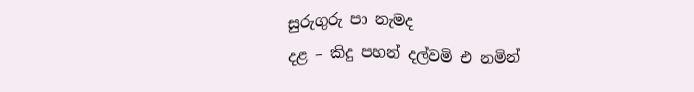සුරුගුරු පා නැමද
දළ – කිදු පහන් දල්වමි එ නමින්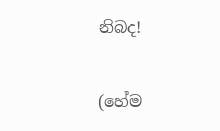නිබද!

(හේම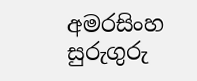අමරසිංහ සුරුගුරු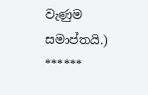වැණුම සමාප්තයි.)
******